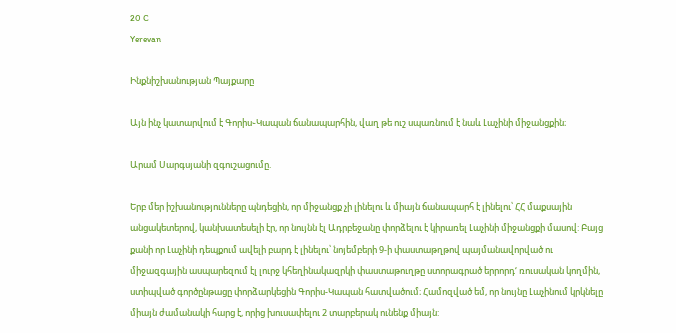20 C
Yerevan

Ինքնիշխանության Պայքարը

Այն ինչ կատարվում է Գորիս֊Կապան ճանապարհին, վաղ թե ուշ սպառնում է նաև Լաչինի միջանցքին։

Արամ Սարգսյանի զգուշացումը.

Երբ մեր իշխանությունները պնդեցին, որ միջանցք չի լինելու և միայն ճանապարհ է լինելու՝ ՀՀ մաքսային անցակետերով, կանխատեսելի էր, որ նույնն էլ Ադրբեջանը փորձելու է կիրառել Լաչինի միջանցքի մասով: Բայց քանի որ Լաչինի դեպքում ավելի բարդ է լինելու՝ նոյեմբերի 9‑ի փաստաթղթով պայմանավորված ու միջազգային ասպարեզում էլ լուրջ կհեղինակազրկի փաստաթուղթը ստորագրած երրորդ‘ ռուսական կողմին, ստիպված գործընթացը փորձարկեցին Գորիս-Կապան հատվածում։ Համոզված եմ, որ նույնը Լաչինում կրկնելը միայն ժամանակի հարց է, որից խուսափելու 2 տարբերակ ունենք միայն: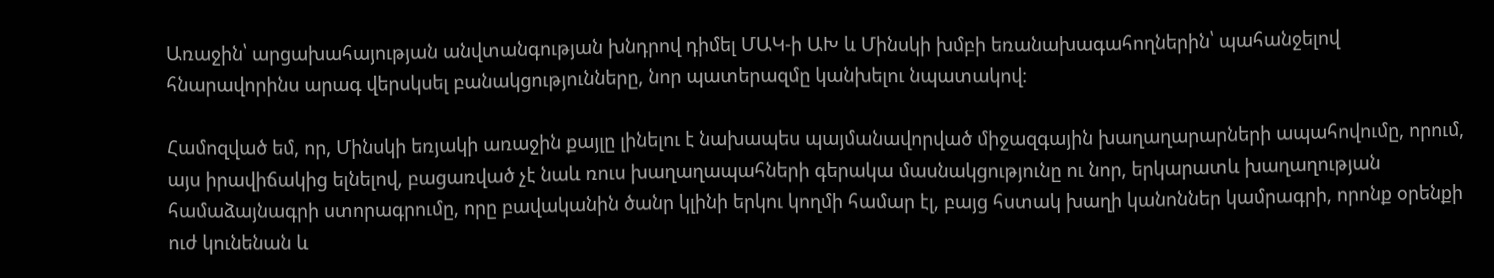Առաջին՝ արցախահայության անվտանգության խնդրով դիմել ՄԱԿ‑ի ԱԽ և Մինսկի խմբի եռանախագահողներին՝ պահանջելով հնարավորինս արագ վերսկսել բանակցությունները, նոր պատերազմը կանխելու նպատակով։

Համոզված եմ, որ, Մինսկի եռյակի առաջին քայլը լինելու է նախապես պայմանավորված միջազգային խաղաղարարների ապահովումը, որում, այս իրավիճակից ելնելով, բացառված չէ նաև ռուս խաղաղապահների գերակա մասնակցությունը ու նոր, երկարատև խաղաղության համաձայնագրի ստորագրումը, որը բավականին ծանր կլինի երկու կողմի համար էլ, բայց հստակ խաղի կանոններ կամրագրի, որոնք օրենքի ուժ կունենան և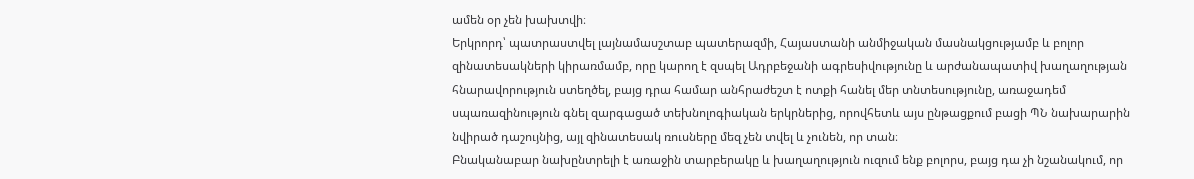ամեն օր չեն խախտվի։
Երկրորդ՝ պատրաստվել լայնամասշտաբ պատերազմի, Հայաստանի անմիջական մասնակցությամբ և բոլոր զինատեսակների կիրառմամբ, որը կարող է զսպել Ադրբեջանի ագրեսիվությունը և արժանապատիվ խաղաղության հնարավորություն ստեղծել, բայց դրա համար անհրաժեշտ է ոտքի հանել մեր տնտեսությունը, առաջադեմ սպառազինություն գնել զարգացած տեխնոլոգիական երկրներից, որովհետև այս ընթացքում բացի ՊՆ նախարարին նվիրած դաշույնից, այլ զինատեսակ ռուսները մեզ չեն տվել և չունեն, որ տան։
Բնականաբար նախընտրելի է առաջին տարբերակը և խաղաղություն ուզում ենք բոլորս, բայց դա չի նշանակում, որ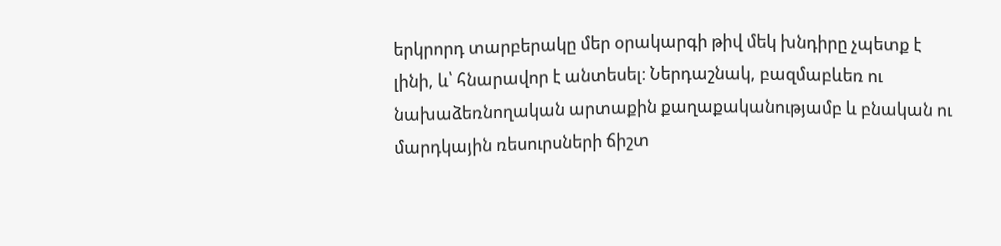երկրորդ տարբերակը մեր օրակարգի թիվ մեկ խնդիրը չպետք է լինի, և՝ հնարավոր է անտեսել։ Ներդաշնակ, բազմաբևեռ ու նախաձեռնողական արտաքին քաղաքականությամբ և բնական ու մարդկային ռեսուրսների ճիշտ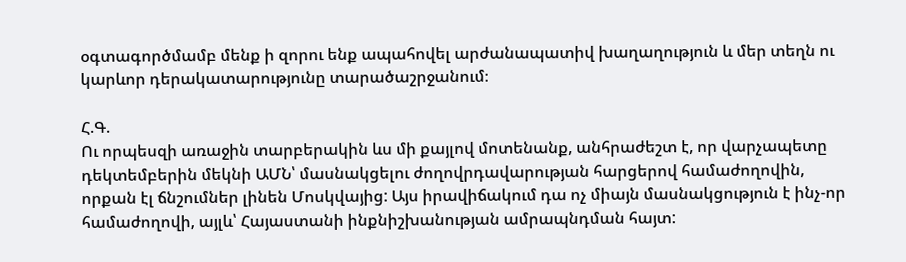օգտագործմամբ մենք ի զորու ենք ապահովել արժանապատիվ խաղաղություն և մեր տեղն ու կարևոր դերակատարությունը տարածաշրջանում։

Հ.Գ.
Ու որպեսզի առաջին տարբերակին ևս մի քայլով մոտենանք, անհրաժեշտ է, որ վարչապետը դեկտեմբերին մեկնի ԱՄՆ՝ մասնակցելու ժողովրդավարության հարցերով համաժողովին, որքան էլ ճնշումներ լինեն Մոսկվայից: Այս իրավիճակում դա ոչ միայն մասնակցություն է ինչ-որ համաժողովի, այլև՝ Հայաստանի ինքնիշխանության ամրապնդման հայտ: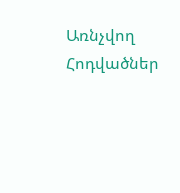Առնչվող Հոդվածներ